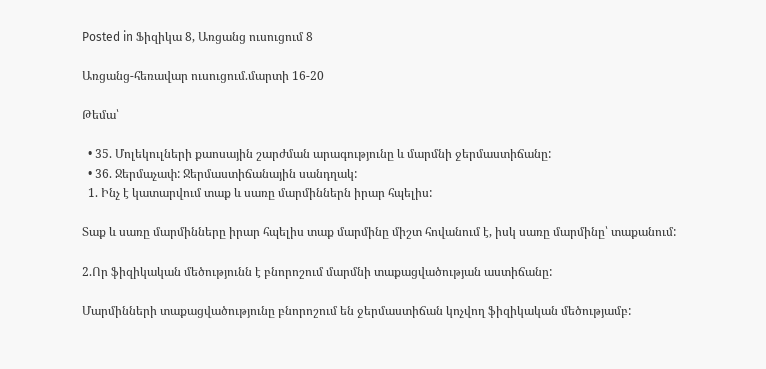Posted in Ֆիզիկա 8, Առցանց ուսուցում 8

Առցանց-հեռավար ուսուցում.մարտի 16-20

Թեմա՝

  • 35. Մոլեկուլների քաոսային շարժման արագությունը և մարմնի ջերմաստիճանը:
  • 36. Ջերմաչափ: Ջերմաստիճանային սանդղակ:
  1. Ինչ է կատարվում տաք և սառը մարմիններն իրար հպելիս:

Տաք և սառը մարմինները իրար հպելիս տաք մարմինը միշտ հովանում է, իսկ սառը մարմինը՝ տաքանում:

2.Որ ֆիզիկական մեծությունն է բնորոշում մարմնի տաքացվածության աստիճանը:

Մարմինների տաքացվածությունը բնորոշում են ջերմաստիճան կոչվող ֆիզիկական մեծությամբ: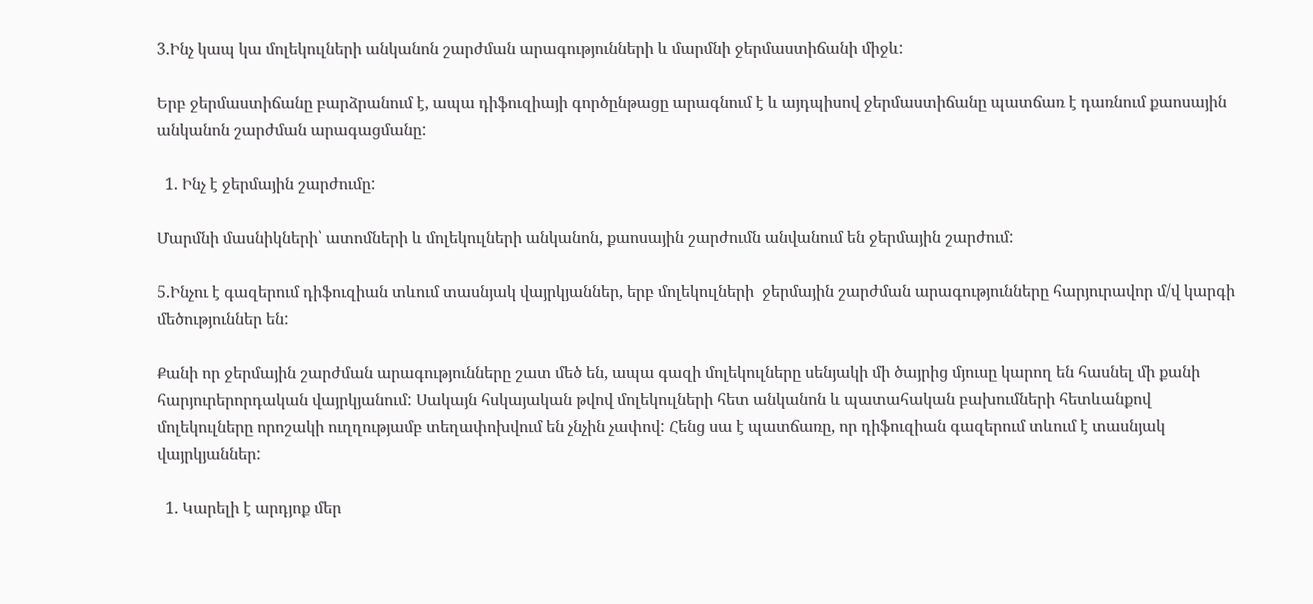3.Ինչ կապ կա մոլեկուլների անկանոն շարժման արագությունների և մարմնի ջերմաստիճանի միջև:

Երբ ջերմաստիճանը բարձրանում է, ապա դիֆուզիայի գործընթացը արագնում է և այդպիսով ջերմաստիճանը պատճառ է դառնում քաոսային անկանոն շարժման արագացմանը:

  1. Ինչ է ջերմային շարժումը:

Մարմնի մասնիկների՝ ատոմների և մոլեկուլների անկանոն, քաոսային շարժումն անվանում են ջերմային շարժում:

5.Ինչու է գազերում դիֆուզիան տևում տասնյակ վայրկյաններ, երբ մոլեկուլների  ջերմային շարժման արագությունները հարյուրավոր մ/վ կարգի մեծություններ են:

Քանի որ ջերմային շարժման արագությունները շատ մեծ են, ապա գազի մոլեկուլները սենյակի մի ծայրից մյուսը կարող են հասնել մի քանի հարյուրերորդական վայրկյանում: Սակայն հսկայական թվով մոլեկուլների հետ անկանոն և պատահական բախումների հետևանքով մոլեկուլները որոշակի ուղղությամբ տեղափոխվում են չնչին չափով: Հենց սա է պատճառը, որ դիֆուզիան գազերում տևում է տասնյակ վայրկյաններ:

  1. Կարելի է արդյոք մեր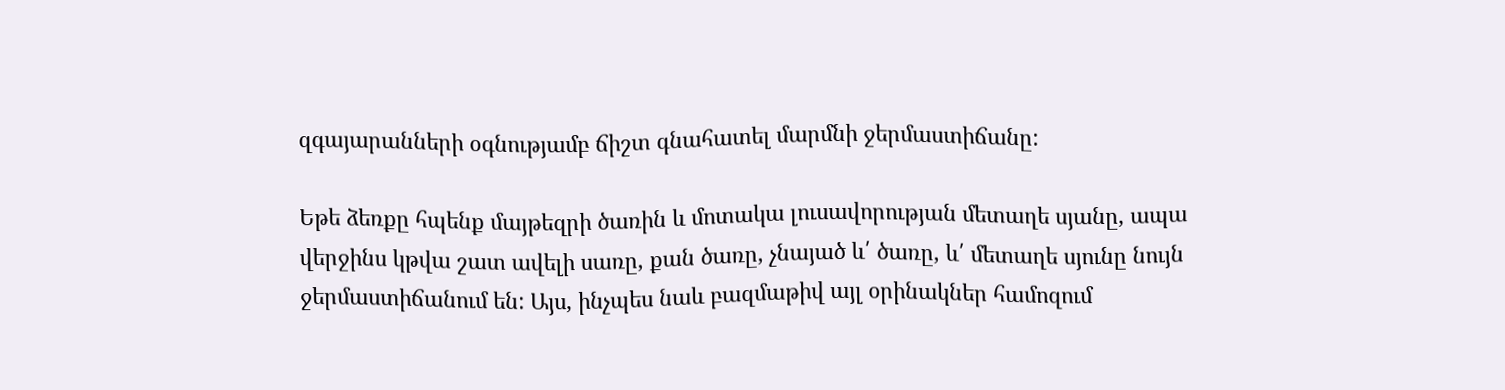զգայարանների օգնությամբ ճիշտ գնահատել մարմնի ջերմաստիճանը:

Եթե ձեռքը հպենք մայթեզրի ծառին և մոտակա լուսավորության մետաղե սյանը, ապա վերջինս կթվա շատ ավելի սառը, քան ծառը, չնայած և՛ ծառը, և՛ մետաղե սյունը նույն ջերմաստիճանում են: Այս, ինչպես նաև բազմաթիվ այլ օրինակներ համոզում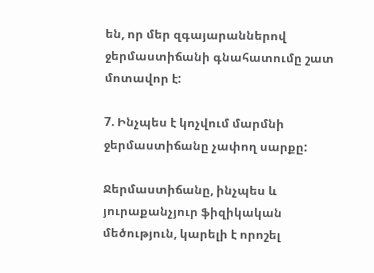են, որ մեր զգայարաններով ջերմաստիճանի գնահատումը շատ մոտավոր է:

7. Ինչպես է կոչվում մարմնի ջերմաստիճանը չափող սարքը:

Ջերմաստիճանը, ինչպես և յուրաքանչյուր ֆիզիկական մեծություն, կարելի է որոշել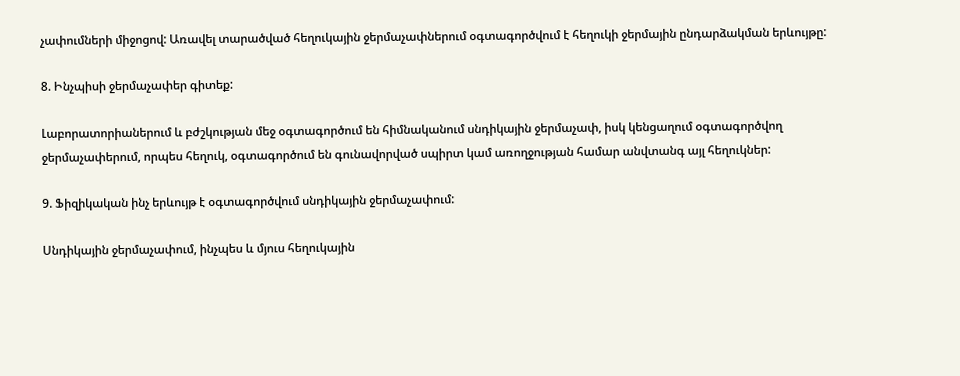չափումների միջոցով: Առավել տարածված հեղուկային ջերմաչափներում օգտագործվում է հեղուկի ջերմային ընդարձակման երևույթը:

8. Ինչպիսի ջերմաչափեր գիտեք:

Լաբորատորիաներում և բժշկության մեջ օգտագործում են հիմնականում սնդիկային ջերմաչափ, իսկ կենցաղում օգտագործվող ջերմաչափերում, որպես հեղուկ, օգտագործում են գունավորված սպիրտ կամ առողջության համար անվտանգ այլ հեղուկներ:

9. Ֆիզիկական ինչ երևույթ է օգտագործվում սնդիկային ջերմաչափում:

Սնդիկային ջերմաչափում, ինչպես և մյուս հեղուկային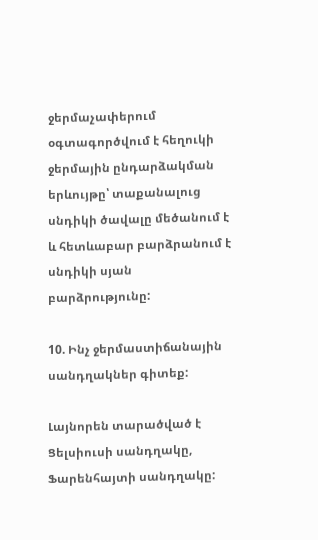ջերմաչափերում  օգտագործվում է հեղուկի ջերմային ընդարձակման երևույթը՝ տաքանալուց սնդիկի ծավալը մեծանում է և հետևաբար բարձրանում է սնդիկի սյան բարձրությունը:

10. Ինչ ջերմաստիճանային սանդղակներ գիտեք:

Լայնորեն տարածված է Ցելսիուսի սանդղակը, Ֆարենհայտի սանդղակը: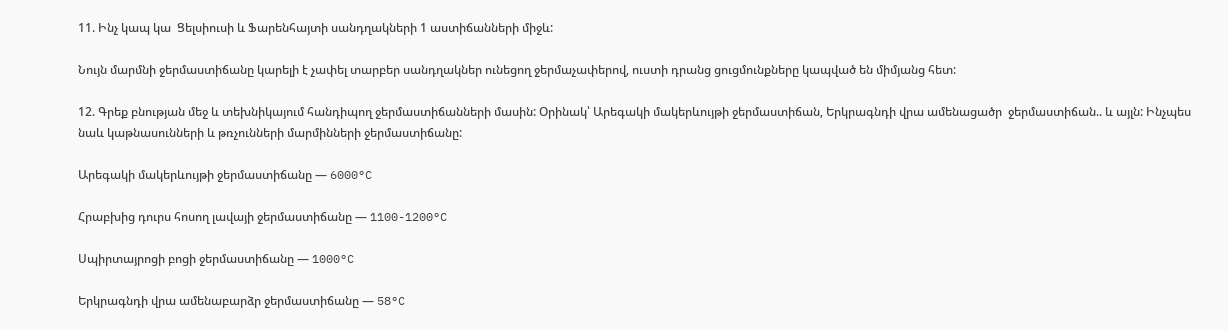11. Ինչ կապ կա  Ցելսիուսի և Ֆարենհայտի սանդղակների 1 աստիճանների միջև:

Նույն մարմնի ջերմաստիճանը կարելի է չափել տարբեր սանդղակներ ունեցող ջերմաչափերով, ուստի դրանց ցուցմունքները կապված են միմյանց հետ:

12. Գրեք բնության մեջ և տեխնիկայում հանդիպող ջերմաստիճանների մասին: Օրինակ՝ Արեգակի մակերևույթի ջերմաստիճան, Երկրագնդի վրա ամենացածր  ջերմաստիճան.. և այլն: Ինչպես նաև կաթնասունների և թռչունների մարմինների ջերմաստիճանը:

Արեգակի մակերևույթի ջերմաստիճանը — 6000°C

Հրաբխից դուրս հոսող լավայի ջերմաստիճանը — 1100-1200°C

Սպիրտայրոցի բոցի ջերմաստիճանը — 1000°C

Երկրագնդի վրա ամենաբարձր ջերմաստիճանը — 58°C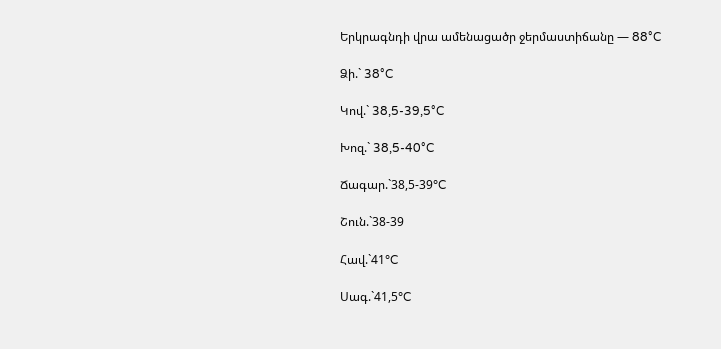Երկրագնդի վրա ամենացածր ջերմաստիճանը — 88°C

Ձի.` 38°C

Կով.` 38,5-39,5°C

Խոզ.` 38,5-40°C

Ճագար.`38,5-39°C

Շուն.`38-39

Հավ.`41°C

Սագ.`41,5°C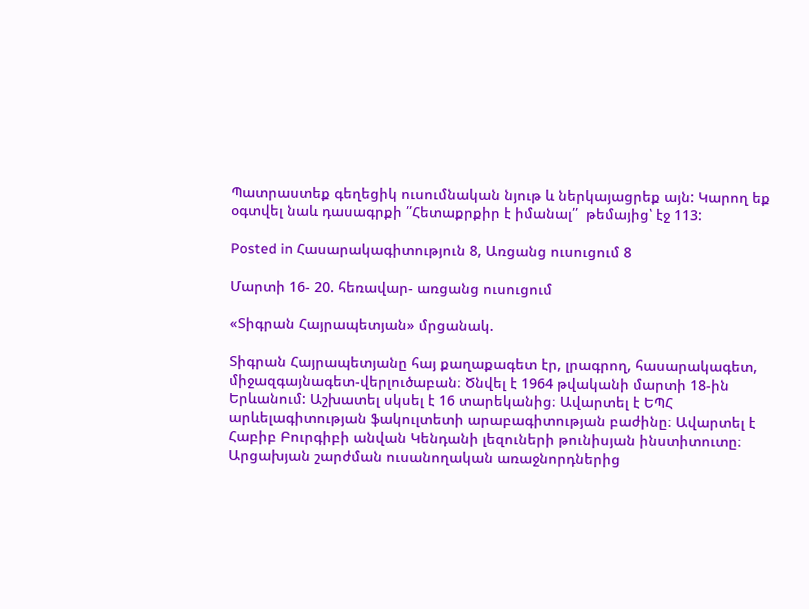Պատրաստեք գեղեցիկ ուսումնական նյութ և ներկայացրեք այն: Կարող եք օգտվել նաև դասագրքի ՛՛Հետաքրքիր է իմանալ՛՛  թեմայից՝ էջ 113:

Posted in Հասարակագիտություն 8, Առցանց ուսուցում 8

Մարտի 16- 20. հեռավար- առցանց ուսուցում

«Տիգրան Հայրապետյան» մրցանակ.

Տիգրան Հայրապետյանը հայ քաղաքագետ էր, լրագրող, հասարակագետ, միջազգայնագետ-վերլուծաբան։ Ծնվել է 1964 թվականի մարտի 18-ին Երևանում: Աշխատել սկսել է 16 տարեկանից։ Ավարտել է ԵՊՀ արևելագիտության ֆակուլտետի արաբագիտության բաժինը։ Ավարտել է Հաբիբ Բուրգիբի անվան Կենդանի լեզուների թունիսյան ինստիտուտը։ Արցախյան շարժման ուսանողական առաջնորդներից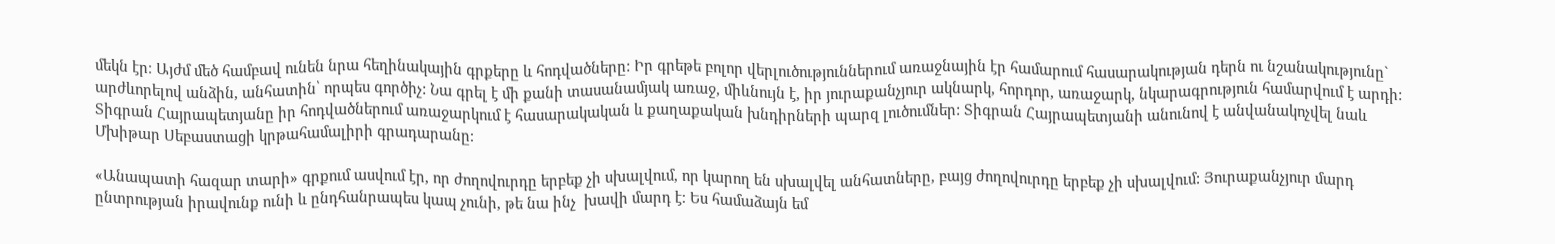մեկն էր։ Այժմ մեծ համբավ ունեն նրա հեղինակային գրքերը և հոդվածները: Իր գրեթե բոլոր վերլուծություններում առաջնային էր համարում հասարակության դերն ու նշանակությունը` արժևորելով անձին, անհատին՝ որպես գործիչ: Նա գրել է մի քանի տասանամյակ առաջ, միևնույն է, իր յուրաքանչյուր ակնարկ, հորդոր, առաջարկ, նկարագրություն համարվում է արդի: Տիգրան Հայրապետյանը իր հոդվածներում առաջարկում է հասարակական և քաղաքական խնդիրների պարզ լուծումներ: Տիգրան Հայրապետյանի անունով է անվանակոչվել նաև Մխիթար Սեբաստացի կրթահամալիրի գրադարանը։

«Անապատի հազար տարի» գրքում ասվում էր, որ ժողովուրդը երբեք չի սխալվում, որ կարող են սխալվել անհատները, բայց ժողովուրդը երբեք չի սխալվում: Յուրաքանչյուր մարդ ընտրության իրավունք ունի և ընդհանրապես կապ չունի, թե նա ինչ  խավի մարդ է։ Ես համաձայն եմ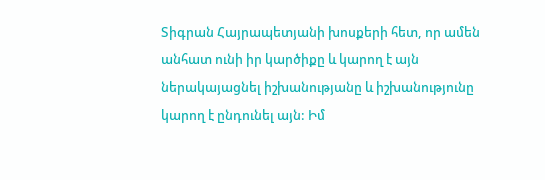Տիգրան Հայրապետյանի խոսքերի հետ, որ ամեն անհատ ունի իր կարծիքը և կարող է այն ներակայացնել իշխանությանը և իշխանությունը կարող է ընդունել այն: Իմ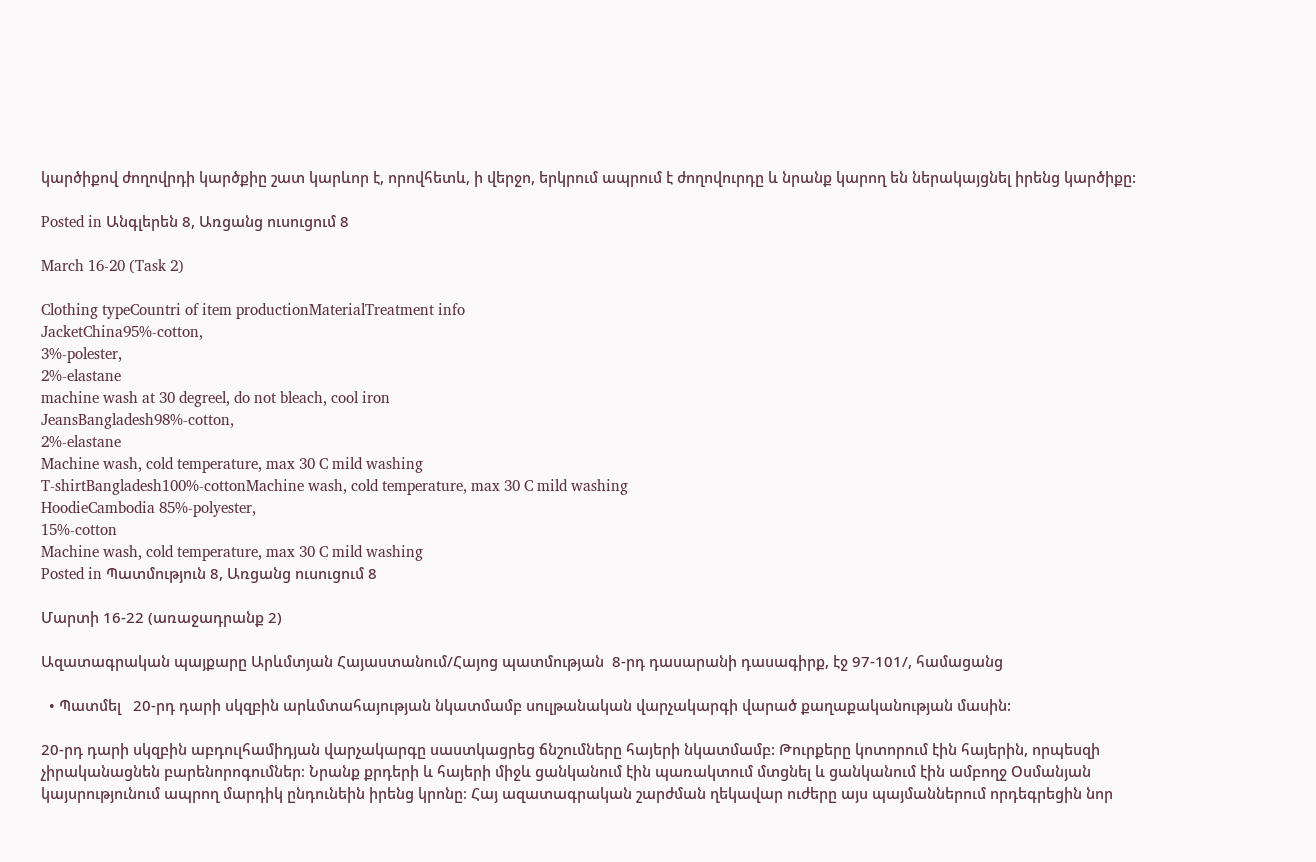կարծիքով ժողովրդի կարծքիը շատ կարևոր է, որովհետև, ի վերջո, երկրում ապրում է ժողովուրդը և նրանք կարող են ներակայցնել իրենց կարծիքը:

Posted in Անգլերեն 8, Առցանց ուսուցում 8

March 16-20 (Task 2)

Clothing typeCountri of item productionMaterialTreatment info
JacketChina95%-cotton,
3%-polester,
2%-elastane
machine wash at 30 degreel, do not bleach, cool iron
JeansBangladesh98%-cotton,
2%-elastane
Machine wash, cold temperature, max 30 C mild washing
T-shirtBangladesh100%-cottonMachine wash, cold temperature, max 30 C mild washing
HoodieCambodia 85%-polyester,
15%-cotton
Machine wash, cold temperature, max 30 C mild washing
Posted in Պատմություն 8, Առցանց ուսուցում 8

Մարտի 16-22 (առաջադրանք 2)

Ազատագրական պայքարը Արևմտյան Հայաստանում/Հայոց պատմության  8-րդ դասարանի դասագիրք, էջ 97-101/, համացանց

  • Պատմել   20-րդ դարի սկզբին արևմտահայության նկատմամբ սուլթանական վարչակարգի վարած քաղաքականության մասին:

20-րդ դարի սկզբին աբդուլհամիդյան վարչակարգը սաստկացրեց ճնշումները հայերի նկատմամբ: Թուրքերը կոտորում էին հայերին, որպեսզի չիրականացնեն բարենորոգումներ։ Նրանք քրդերի և հայերի միջև ցանկանում էին պառակտում մտցնել և ցանկանում էին ամբողջ Օսմանյան կայսրությունում ապրող մարդիկ ընդունեին իրենց կրոնը։ Հայ ազատագրական շարժման ղեկավար ուժերը այս պայմաններում որդեգրեցին նոր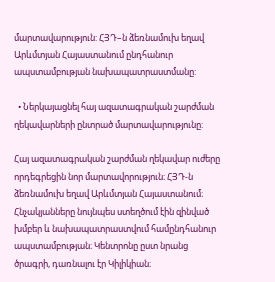մարտավարություն: ՀՅԴ–ն ձեռնամուխ եղավ Արևմտյան Հայաստանում ընդհանուր ապստամբության նախապատրաստմանը:

  • Ներկայացնել հայ ազատագրական շարժման ղեկավարների ընտրած մարտավարությունը:

Հայ ազատագրական շարժման ղեկավար ուժերը որդեգրեցին նոր մարտավորություն։ ՀՅԴ-ն ձեռնամուխ եղավ Արևմտյան Հայաստանում։ Հնչակյանները նույնպես ստեղծում էին զինված խմբեր և նախապատրաստվում համընդհանուր ապստամբության։ Կենտրոնը ըստ նրանց ծրագրի, դառնալու էր Կիլիկիան։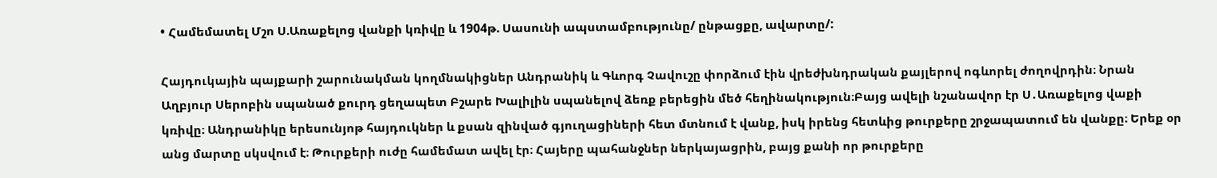• Համեմատել Մշո Ս.Առաքելոց վանքի կռիվը և 1904թ. Սասունի ապստամբությունը/ ընթացքը, ավարտը/:

Հայդուկային պայքարի շարունակման կողմնակիցներ Անդրանիկ և Գևորգ Չավուշը փորձում էին վրեժխնդրական քայլերով ոգևորել ժողովրդին։ Նրան Աղբյուր Սերոբին սպանած քուրդ ցեղապետ Բշարե Խալիլին սպանելով ձեռք բերեցին մեծ հեղինակություն։Բայց ավելի նշանավոր էր Ս․Առաքելոց վաքի կռիվը։ Անդրանիկը երեսունյոթ հայդուկներ և քսան զինված գյուղացիների հետ մտնում է վանք, իսկ իրենց հետևից թուրքերը շրջապատում են վանքը։ Երեք օր անց մարտը սկսվում է։ Թուրքերի ուժը համեմատ ավել էր։ Հայերը պահանջներ ներկայացրին, բայց քանի որ թուրքերը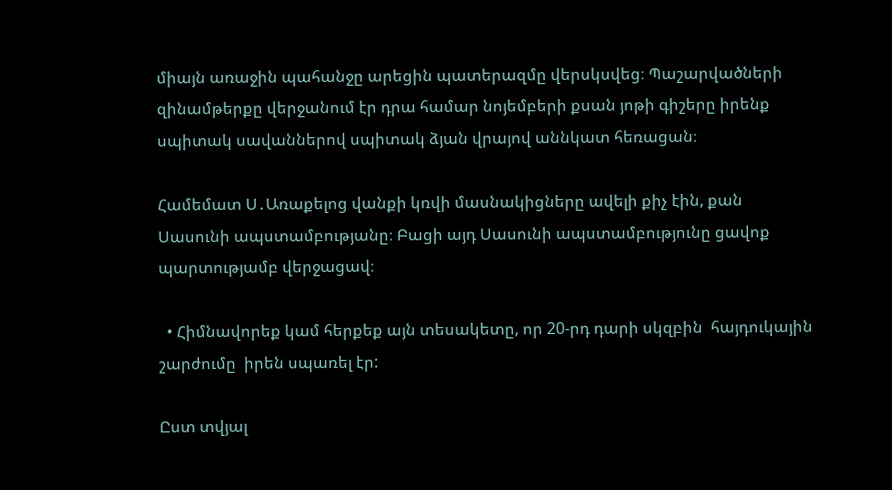միայն առաջին պահանջը արեցին պատերազմը վերսկսվեց։ Պաշարվածների զինամթերքը վերջանում էր դրա համար նոյեմբերի քսան յոթի գիշերը իրենք սպիտակ սավաններով սպիտակ ձյան վրայով աննկատ հեռացան։

Համեմատ Ս․Առաքելոց վանքի կռվի մասնակիցները ավելի քիչ էին, քան Սասունի ապստամբությանը։ Բացի այդ Սասունի ապստամբությունը ցավոք պարտությամբ վերջացավ։

  • Հիմնավորեք կամ հերքեք այն տեսակետը, որ 20-րդ դարի սկզբին  հայդուկային շարժումը  իրեն սպառել էր:

Ըստ տվյալ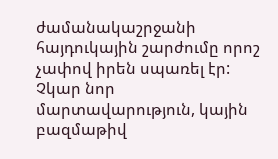ժամանակաշրջանի հայդուկային շարժումը որոշ չափով իրեն սպառել էր: Չկար նոր մարտավարություն, կային բազմաթիվ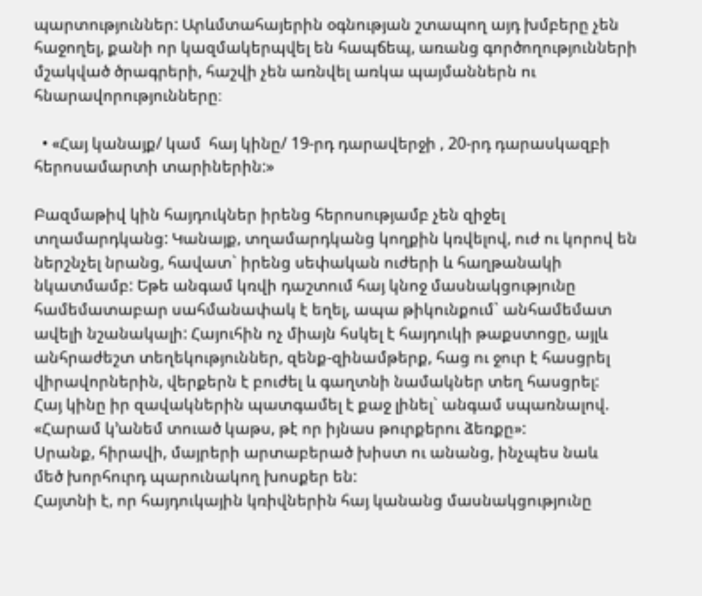պարտություններ: Արևմտահայերին օգնության շտապող այդ խմբերը չեն հաջողել, քանի որ կազմակերպվել են հապճեպ, առանց գործողությունների մշակված ծրագրերի, հաշվի չեն առնվել առկա պայմաններն ու հնարավորությունները։

  • «Հայ կանայք/ կամ  հայ կինը/ 19-րդ դարավերջի , 20-րդ դարասկազբի հերոսամարտի տարիներին:»

Բազմաթիվ կին հայդուկներ իրենց հերոսությամբ չեն զիջել տղամարդկանց: Կանայք, տղամարդկանց կողքին կռվելով, ուժ ու կորով են ներշնչել նրանց, հավատ` իրենց սեփական ուժերի և հաղթանակի նկատմամբ: Եթե անգամ կռվի դաշտում հայ կնոջ մասնակցությունը համեմատաբար սահմանափակ է եղել, ապա թիկունքում` անհամեմատ ավելի նշանակալի: Հայուհին ոչ միայն հսկել է հայդուկի թաքստոցը, այլև անհրաժեշտ տեղեկություններ, զենք-զինամթերք, հաց ու ջուր է հասցրել վիրավորներին, վերքերն է բուժել և գաղտնի նամակներ տեղ հասցրել:
Հայ կինը իր զավակներին պատգամել է քաջ լինել` անգամ սպառնալով. «Հարամ կ’անեմ տուած կաթս, թէ որ իյնաս թուրքերու ձեռքը»:
Սրանք, հիրավի, մայրերի արտաբերած խիստ ու անանց, ինչպես նաև
մեծ խորհուրդ պարունակող խոսքեր են:
Հայտնի է, որ հայդուկային կռիվներին հայ կանանց մասնակցությունը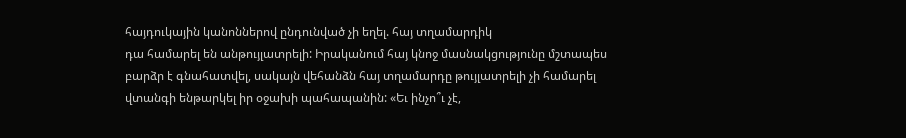հայդուկային կանոններով ընդունված չի եղել. հայ տղամարդիկ
դա համարել են անթույլատրելի: Իրականում հայ կնոջ մասնակցությունը մշտապես բարձր է գնահատվել, սակայն վեհանձն հայ տղամարդը թույլատրելի չի համարել վտանգի ենթարկել իր օջախի պահապանին: «Եւ ինչո՞ւ չէ,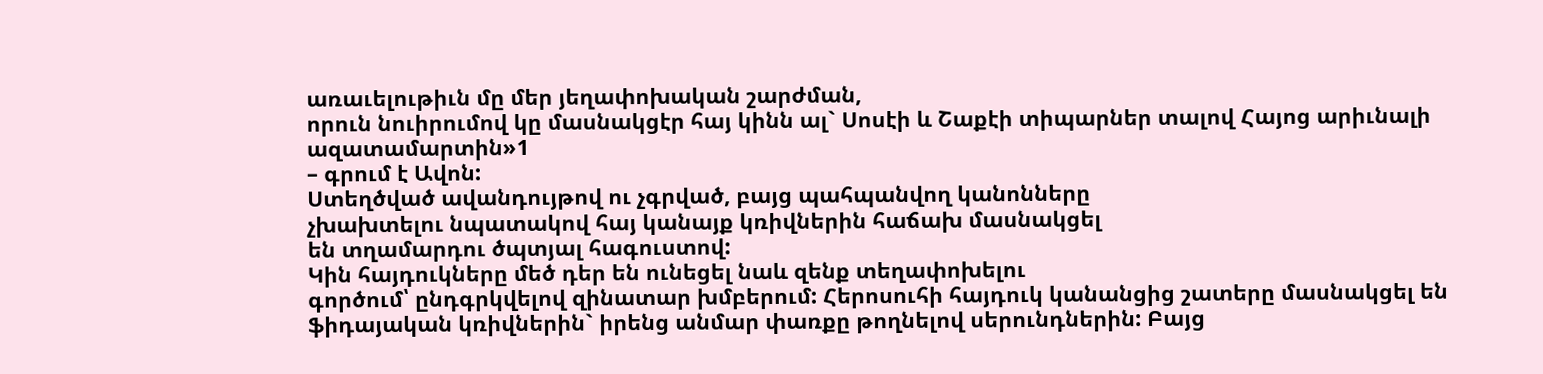առաւելութիւն մը մեր յեղափոխական շարժման,
որուն նուիրումով կը մասնակցէր հայ կինն ալ` Սոսէի և Շաքէի տիպարներ տալով Հայոց արիւնալի ազատամարտին»1
– գրում է Ավոն:
Ստեղծված ավանդույթով ու չգրված, բայց պահպանվող կանոնները
չխախտելու նպատակով հայ կանայք կռիվներին հաճախ մասնակցել
են տղամարդու ծպտյալ հագուստով:
Կին հայդուկները մեծ դեր են ունեցել նաև զենք տեղափոխելու
գործում՝ ընդգրկվելով զինատար խմբերում: Հերոսուհի հայդուկ կանանցից շատերը մասնակցել են ֆիդայական կռիվներին` իրենց անմար փառքը թողնելով սերունդներին: Բայց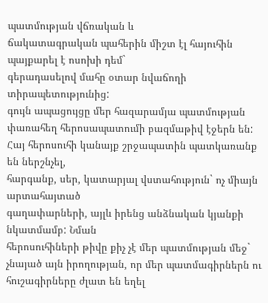պատմության վճռական և
ճակատագրական պահերին միշտ էլ հայուհին պայքարել է ոսոխի դեմ`
գերադասելով մահը օտար նվաճողի տիրապետությունից:
գույն ապացույցը մեր հազարամյա պատմության փառահեղ հերոսապատումի բազմաթիվ էջերն են:
Հայ հերոսուհի կանայք շրջապատին պատկառանք են ներշնչել,
հարգանք, սեր, կատարյալ վստահություն` ոչ միայն արտահայտած
գաղափարների, այլև իրենց անձնական կյանքի նկատմամբ: Նման
հերոսուհիների թիվը քիչ չէ մեր պատմության մեջ` չնայած այն իրողության, որ մեր պատմագիրներն ու հուշագիրները ժլատ են եղել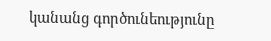կանանց գործունեությունը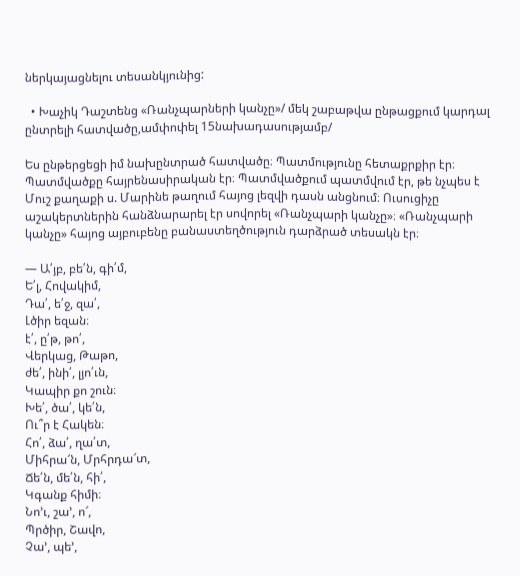ներկայացնելու տեսանկյունից:

  • Խաչիկ Դաշտենց «Ռանչպարների կանչը»/ մեկ շաբաթվա ընթացքում կարդալ ընտրելի հատվածը,ամփոփել 15նախադասությամբ/

Ես ընթերցեցի իմ նախընտրած հատվածը։ Պատմությունը հետաքրքիր էր։ Պատմվածքը հայրենասիրական էր։ Պատմվածքում պատմվում էր, թե նչպես է Մուշ քաղաքի ս. Մարինե թաղում հայոց լեզվի դասն անցնում։ Ուսուցիչը աշակերտներին հանձնարարել էր սովորել «Ռանչպարի կանչը»։ «Ռանչպարի կանչը» հայոց այբուբենը բանաստեղծություն դարձրած տեսակն էր։

— Ա՛յբ, բե՛ն, գի՛մ,
Ե՛լ, Հովակիմ,
Դա՛, ե՛ջ, զա՛,
Լծիր եզան։
է՛, ը՛թ, թո՛,
Վերկաց, Թաթո,
ժե՛, ինի՛, լյո՛ւն,
Կապիր քո շուն։
Խե՛, ծա՛, կե՛ն,
Ու՞ր է Հակեն։
Հո՛, ձա՛, ղա՛տ,
Միհրա՜ն, Մրհրդա՜տ,
Ճե՛ն, մե՛ն, հի՛,
Կգանք հիմի։
Նո՚ւ, շա’, ո՜,
Պրծիր, Շավո,
Չա’, պե’,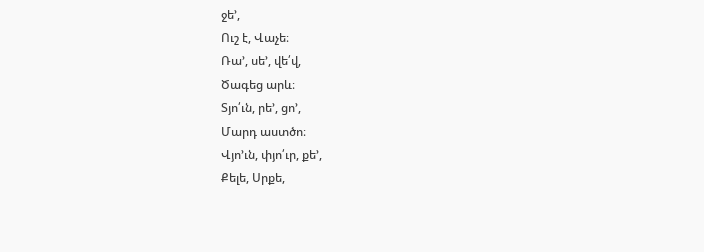ջե’,
Ուշ է, Վաչե։
Ռա’, սե’, վե՛վ,
Ծագեց արև։
Տյո՛ւն, րե’, ցո’,
Մարդ աստծո։
Վյո՚ւն, փյո՛ւր, քե’,
Քելե, Սրքե,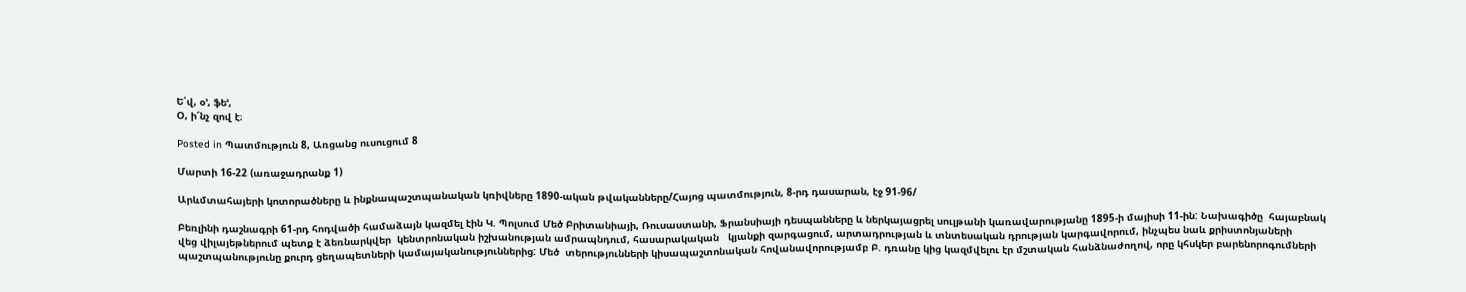Ե՛վ, օ’, ֆե’,
Օ, ի՜նչ զով է։

Posted in Պատմություն 8, Առցանց ուսուցում 8

Մարտի 16-22 (առաջադրանք 1)

Արևմտահայերի կոտորածները և ինքնապաշտպանական կռիվները 1890-ական թվականները/Հայոց պատմություն, 8-րդ դասարան, էջ 91-96/

Բեռլինի դաշնագրի 61-րդ հոդվածի համաձայն կազմել էին Կ. Պոլսում Մեծ Բրիտանիայի, Ռուսաստանի, Ֆրանսիայի դեսպանները և ներկայացրել սուլթանի կառավարությանը 1895-ի մայիսի 11-ին: Նախագիծը  հայաբնակ վեց վիլայեթներում պետք է ձեռնարկվեր  կենտրոնական իշխանության ամրապնդում, հասարակական   կյանքի զարգացում, արտադրության և տնտեսական դրության կարգավորում, ինչպես նաև քրիստոնյաների պաշտպանությունը քուրդ ցեղապետների կամայականություններից: Մեծ  տերությունների կիսապաշտոնական հովանավորությամբ Բ. դռանը կից կազմվելու էր մշտական հանձնաժողով, որը կհսկեր բարենորոգումների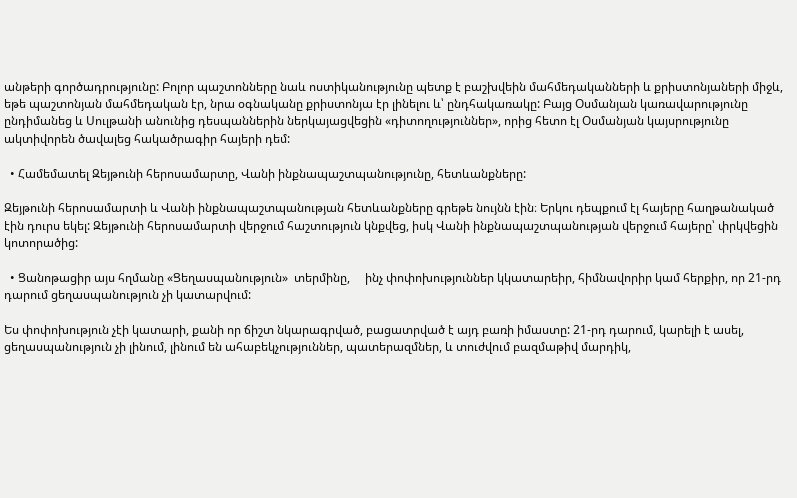անթերի գործադրությունը: Բոլոր պաշտոնները նաև ոստիկանությունը պետք է բաշխվեին մահմեդականների և քրիստոնյաների միջև, եթե պաշտոնյան մահմեդական էր, նրա օգնականը քրիստոնյա էր լինելու և՝ ընդհակառակը: Բայց Օսմանյան կառավարությունը ընդիմանեց և Սուլթանի անունից դեսպաններին ներկայացվեցին «դիտողություններ», որից հետո էլ Օսմանյան կայսրությունը ակտիվորեն ծավալեց հակածրագիր հայերի դեմ:

  • Համեմատել Զեյթունի հերոսամարտը, Վանի ինքնապաշտպանությունը, հետևանքները:

Զեյթունի հերոսամարտի և Վանի ինքնապաշտպանության հետևանքները գրեթե նույնն էին։ Երկու դեպքում էլ հայերը հաղթանակած էին դուրս եկել: Զեյթունի հերոսամարտի վերջում հաշտություն կնքվեց, իսկ Վանի ինքնապաշտպանության վերջում հայերը՝ փրկվեցին կոտորածից:

  • Ցանոթացիր այս հղմանը «Ցեղասպանություն»  տերմինը,     ինչ փոփոխություններ կկատարեիր, հիմնավորիր կամ հերքիր, որ 21-րդ դարում ցեղասպանություն չի կատարվում:

Ես փոփոխություն չէի կատարի, քանի որ ճիշտ նկարագրված, բացատրված է այդ բառի իմաստը: 21-րդ դարում, կարելի է ասել, ցեղասպանություն չի լինում, լինում են ահաբեկչություններ, պատերազմներ, և տուժվում բազմաթիվ մարդիկ,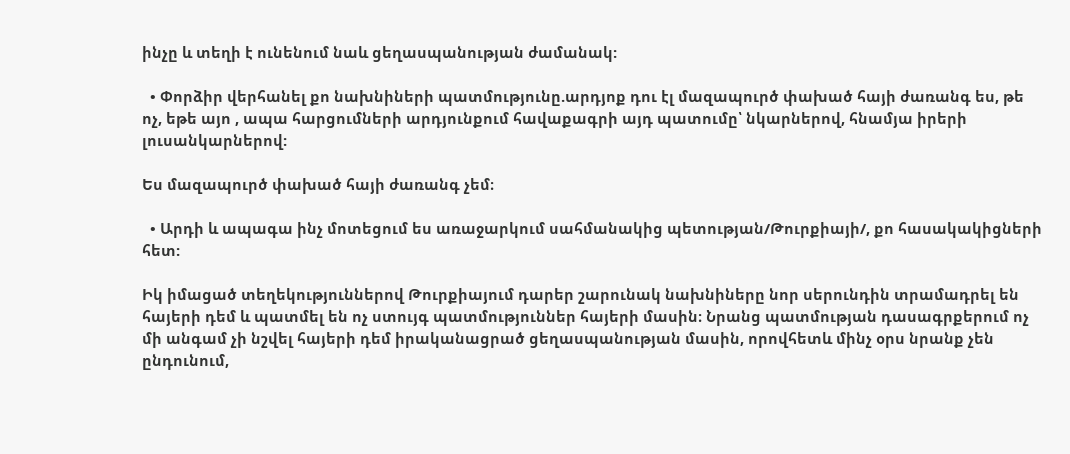ինչը և տեղի է ունենում նաև ցեղասպանության ժամանակ:

  • Փորձիր վերհանել քո նախնիների պատմությունը.արդյոք դու էլ մազապուրծ փախած հայի ժառանգ ես, թե ոչ, եթե այո , ապա հարցումների արդյունքում հավաքագրի այդ պատումը՝ նկարներով, հնամյա իրերի լուսանկարներով:

Ես մազապուրծ փախած հայի ժառանգ չեմ։

  • Արդի և ապագա ինչ մոտեցում ես առաջարկում սահմանակից պետության/Թուրքիայի/, քո հասակակիցների  հետ:

Իկ իմացած տեղեկություններով Թուրքիայում դարեր շարունակ նախնիները նոր սերունդին տրամադրել են հայերի դեմ և պատմել են ոչ ստույգ պատմություններ հայերի մասին։ Նրանց պատմության դասագրքերում ոչ մի անգամ չի նշվել հայերի դեմ իրականացրած ցեղասպանության մասին, որովհետև մինչ օրս նրանք չեն ընդունում,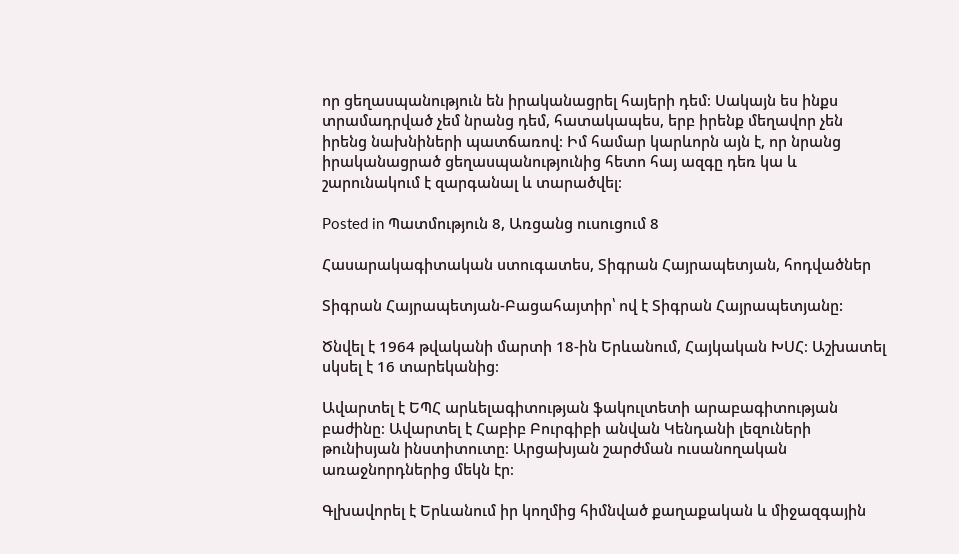որ ցեղասպանություն են իրականացրել հայերի դեմ։ Սակայն ես ինքս տրամադրված չեմ նրանց դեմ, հատակապես, երբ իրենք մեղավոր չեն իրենց նախնիների պատճառով։ Իմ համար կարևորն այն է, որ նրանց իրականացրած ցեղասպանությունից հետո հայ ազգը դեռ կա և շարունակում է զարգանալ և տարածվել։

Posted in Պատմություն 8, Առցանց ուսուցում 8

Հասարակագիտական ստուգատես, Տիգրան Հայրապետյան, հոդվածներ

Տիգրան Հայրապետյան-Բացահայտիր՝ ով է Տիգրան Հայրապետյանը:

Ծնվել է 1964 թվականի մարտի 18-ին Երևանում, Հայկական ԽՍՀ։ Աշխատել սկսել է 16 տարեկանից։

Ավարտել է ԵՊՀ արևելագիտության ֆակուլտետի արաբագիտության բաժինը։ Ավարտել է Հաբիբ Բուրգիբի անվան Կենդանի լեզուների թունիսյան ինստիտուտը։ Արցախյան շարժման ուսանողական առաջնորդներից մեկն էր։

Գլխավորել է Երևանում իր կողմից հիմնված քաղաքական և միջազգային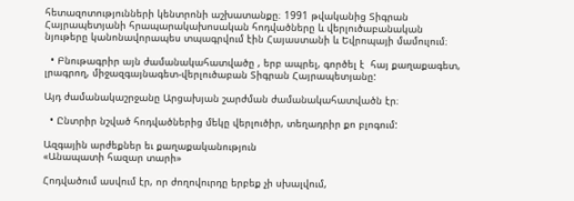հետազոտությունների կենտրոնի աշխատանքը։ 1991 թվականից Տիգրան Հայրապետյանի հրապարակախոսական հոդվածները և վերլուծաբանական նյութերը կանոնավորապես տպագրվում էին Հայաստանի և Եվրոպայի մամուլում։

  • Բնութագրիր այն ժամանակահատվածը , երբ ապրել, գործել է  հայ քաղաքագետ, լրագրող, միջազգայնագետ-վերլուծաբան Տիգրան Հայրապետյանը:

Այդ ժամանակաշրջանը Արցախյան շարժման ժամանակահատվածն էր։

  • Ընտրիր նշված հոդվածներից մեկը վերլուծիր, տեղադրիր քո բլոգում:

Ազգային արժեքներ եւ քաղաքականություն
«Անապատի հազար տարի»

Հոդվածում ասվում էր, որ ժողովուրդը երբեք չի սխալվում,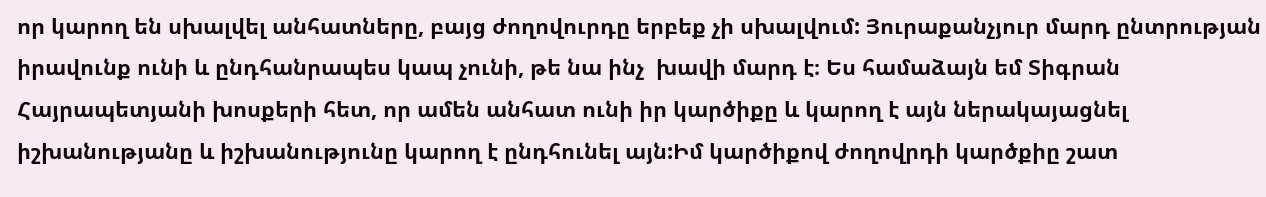որ կարող են սխալվել անհատները, բայց ժողովուրդը երբեք չի սխալվում: Յուրաքանչյուր մարդ ընտրության իրավունք ունի և ընդհանրապես կապ չունի, թե նա ինչ  խավի մարդ է։ Ես համաձայն եմ Տիգրան Հայրապետյանի խոսքերի հետ, որ ամեն անհատ ունի իր կարծիքը և կարող է այն ներակայացնել իշխանությանը և իշխանությունը կարող է ընդհունել այն:Իմ կարծիքով ժողովրդի կարծքիը շատ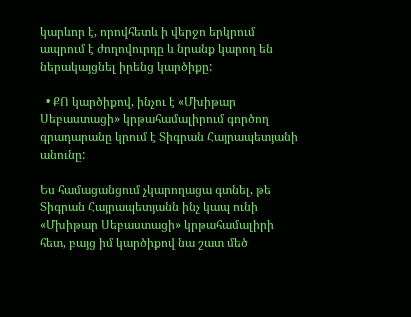կարևոր է, որովհետև ի վերջո երկրում ապրում է ժողովուրդը և նրանք կարող են ներակայցնել իրենց կարծիքը:

  • ՔՈ կարծիքով, ինչու է «Մխիթար Սեբաստացի» կրթահամալիրում գործող գրադարանը կրում է Տիգրան Հայրապետյանի անունը:

Ես համացանցում չկարողացա գտնել, թե Տիգրան Հայրապետյանն ինչ կապ ունի «Մխիթար Սեբաստացի» կրթահամալիրի հետ, բայց իմ կարծիքով նա շատ մեծ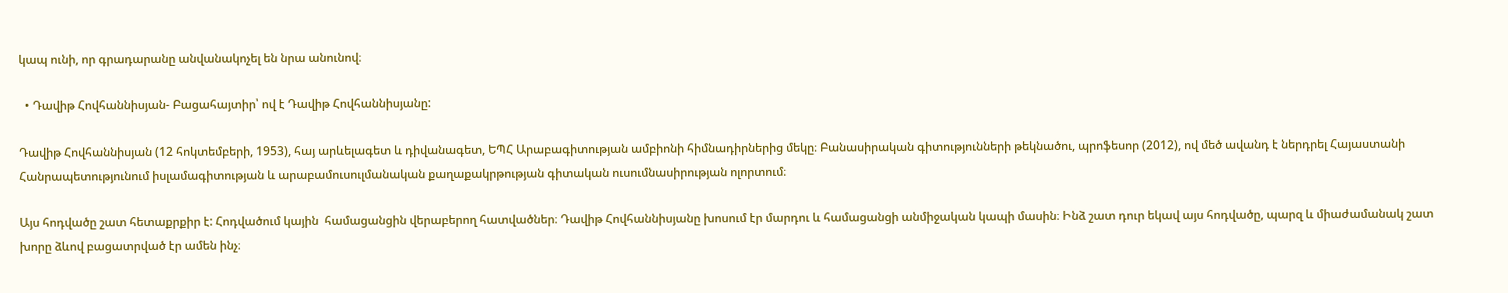կապ ունի, որ գրադարանը անվանակոչել են նրա անունով։

  • Դավիթ Հովհաննիսյան- Բացահայտիր՝ ով է Դավիթ Հովհաննիսյանը:

Դավիթ Հովհաննիսյան (12 հոկտեմբերի, 1953), հայ արևելագետ և դիվանագետ, ԵՊՀ Արաբագիտության ամբիոնի հիմնադիրներից մեկը։ Բանասիրական գիտությունների թեկնածու, պրոֆեսոր (2012), ով մեծ ավանդ է ներդրել Հայաստանի Հանրապետությունում իսլամագիտության և արաբամուսուլմանական քաղաքակրթության գիտական ուսումնասիրության ոլորտում։

Այս հոդվածը շատ հետաքրքիր է: Հոդվածում կային  համացանցին վերաբերող հատվածներ։ Դավիթ Հովհաննիսյանը խոսում էր մարդու և համացանցի անմիջական կապի մասին։ Ինձ շատ դուր եկավ այս հոդվածը, պարզ և միաժամանակ շատ խորը ձևով բացատրված էր ամեն ինչ։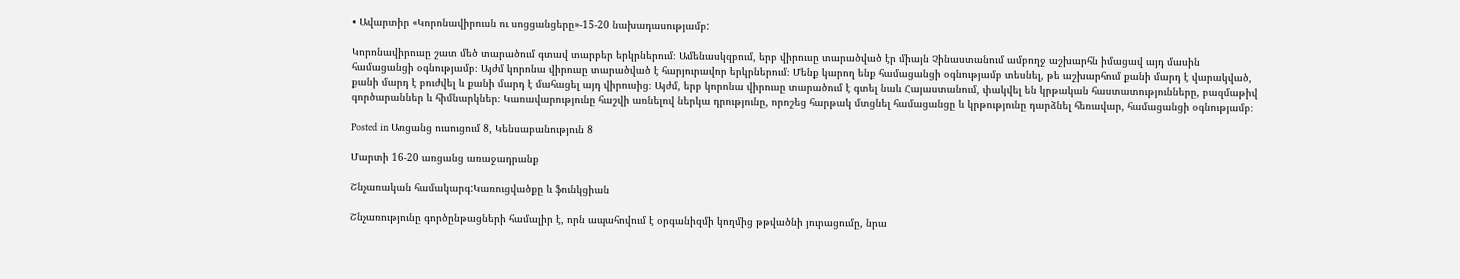• Ավարտիր «Կորոնավիրուսն ու սոցցանցերը»-15-20 նախադասությամբ:

Կորոնավիրուսը շատ մեծ տարածում գտավ տարբեր երկրներում։ Ամենասկզբում, երբ վիրուսը տարածված էր միայն Չինաստանում ամբողջ աշխարհն իմացավ այդ մասին համացանցի օգնությամբ։ Այժմ կորոնա վիրուսը տարածված է հարյուրավոր երկրներում։ Մենք կարող ենք համացանցի օգնությամբ տեսնել, թե աշխարհում քանի մարդ է վարակված, քանի մարդ է բուժվել և քանի մարդ է մահացել այդ վիրուսից։ Այժմ, երբ կորոնա վիրուսը տարածում է գտել նաև Հայաստանում, փակվել են կրթական հաստատությունները, բազմաթիվ գործարաններ և հիմնարկներ։ Կառավարությունը հաշվի առնելով ներկա դրությունը, որոշեց հարթակ մտցնել համացանցը և կրթությունը դարձնել հեռավար, համացանցի օգնությամբ։

Posted in Առցանց ուսուցում 8, Կենսաբանություն 8

Մարտի 16-20 առցանց առաջադրանք

Շնչառական համակարգ:Կառուցվածքը և ֆունկցիան

Շնչառությունը գործընթացների համալիր է, որն ապահովում է օրգանիզմի կողմից թթվածնի յուրացումը, նրա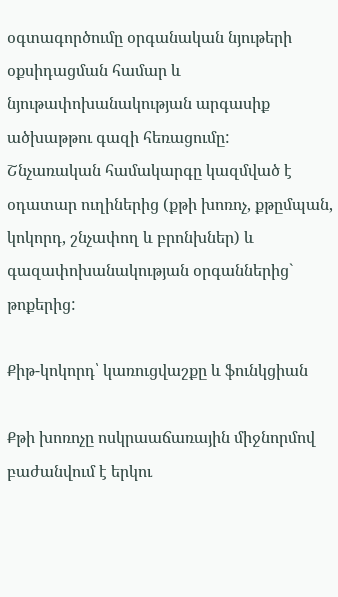օգտագործումը օրգանական նյութերի օքսիդացման համար և նյութափոխանակության արգասիք ածխաթթու գազի հեռացումը:
Շնչառական համակարգը կազմված է օդատար ուղիներից (քթի խոռոչ, քթըմպան, կոկորդ, շնչափող և բրոնխներ) և գազափոխանակության օրգաններից` թոքերից:

Քիթ-կոկորդ՝ կառուցվաշքը և ֆունկցիան

Քթի խոռոչը ոսկրաաճառային միջնորմով բաժանվում է երկու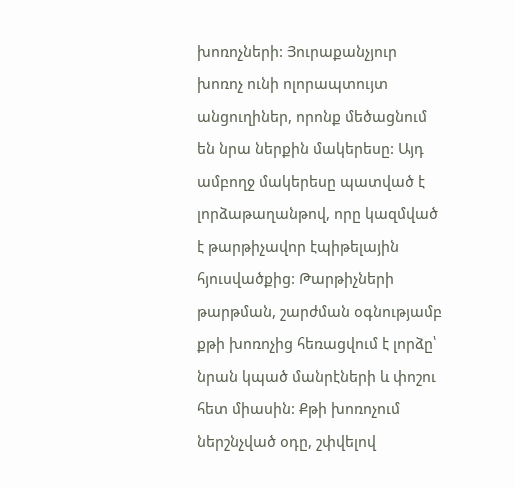խոռոչների: Յուրաքանչյուր խոռոչ ունի ոլորապտույտ անցուղիներ, որոնք մեծացնում են նրա ներքին մակերեսը: Այդ ամբողջ մակերեսը պատված է լորձաթաղանթով, որը կազմված է թարթիչավոր էպիթելային հյուսվածքից: Թարթիչների թարթման, շարժման օգնությամբ քթի խոռոչից հեռացվում է լորձը՝ նրան կպած մանրէների և փոշու հետ միասին: Քթի խոռոչում ներշնչված օդը, շփվելով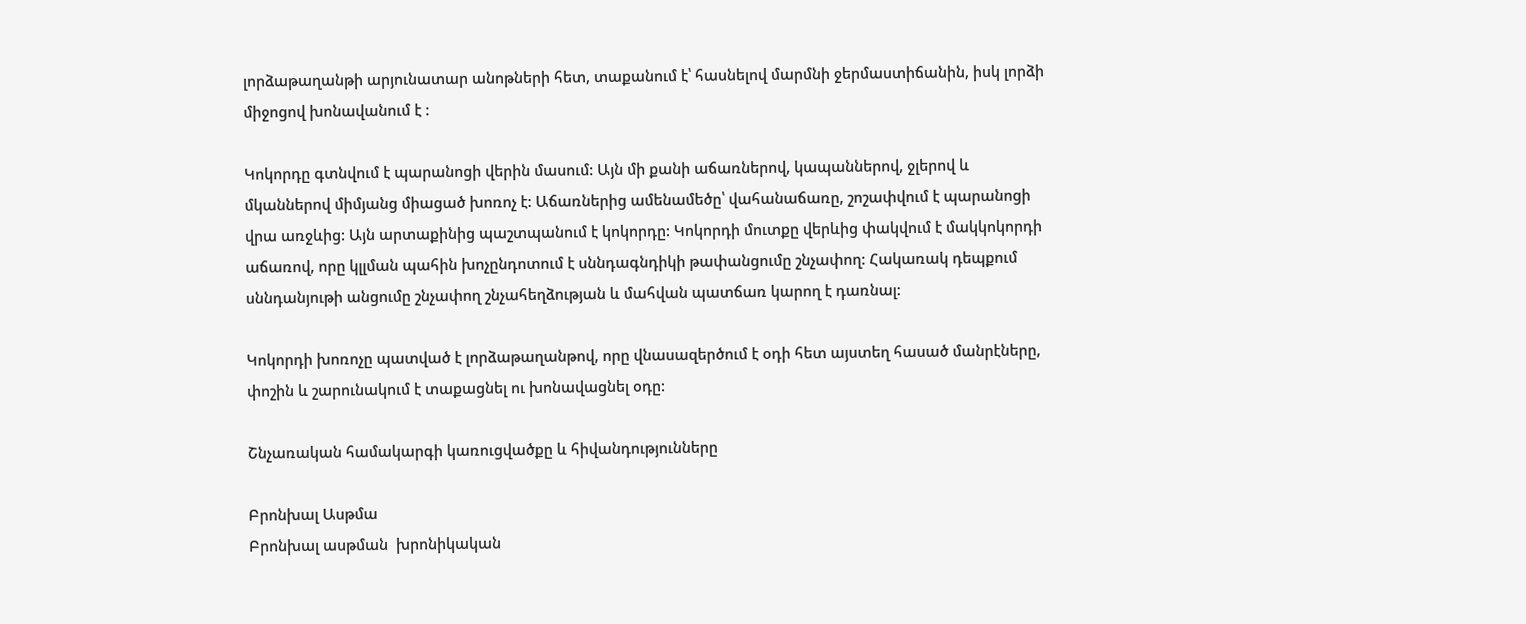լորձաթաղանթի արյունատար անոթների հետ, տաքանում է՝ հասնելով մարմնի ջերմաստիճանին, իսկ լորձի միջոցով խոնավանում է :

Կոկորդը գտնվում է պարանոցի վերին մասում: Այն մի քանի աճառներով, կապաններով, ջլերով և մկաններով միմյանց միացած խոռոչ է: Աճառներից ամենամեծը՝ վահանաճառը, շոշափվում է պարանոցի վրա առջևից: Այն արտաքինից պաշտպանում է կոկորդը: Կոկորդի մուտքը վերևից փակվում է մակկոկորդի աճառով, որը կլլման պահին խոչընդոտում է սննդագնդիկի թափանցումը շնչափող: Հակառակ դեպքում սննդանյութի անցումը շնչափող շնչահեղձության և մահվան պատճառ կարող է դառնալ:

Կոկորդի խոռոչը պատված է լորձաթաղանթով, որը վնասազերծում է օդի հետ այստեղ հասած մանրէները, փոշին և շարունակում է տաքացնել ու խոնավացնել օդը:

Շնչառական համակարգի կառուցվածքը և հիվանդությունները

Բրոնխալ Ասթմա
Բրոնխալ ասթման  խրոնիկական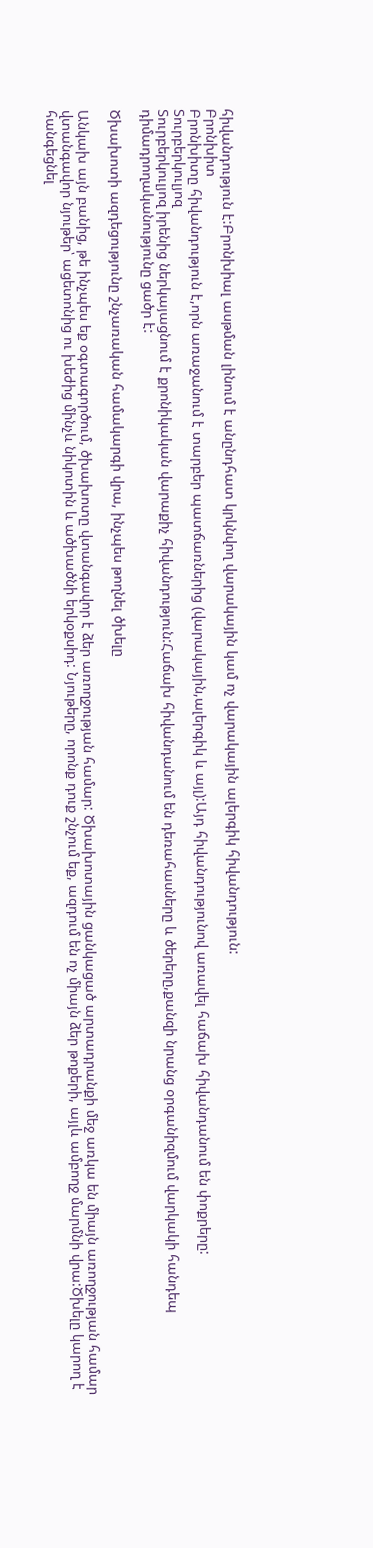հիվանդություն է:Բրոնխիալ ասթման լինում է անընդհատ կրկնվող վարակային կամ ոչ վարակային ալերգիկ հիվանդություն:
Բրոնխիտ
Բրոնխիտը հիվանդություն է,որն առաջանում է տարբեր պատճառներից (վարակային,ալերգիկ և այլ):Այդ հիվանդությունով առավել հաճախ հիվանդանում են փոքրերը:
Տուրբերկուլյոզ
Տուրբերկուլյոզ իրենից ներկայացնում է քրոնիկական վարաքիչ հիվանդություն:Հաճախ հիվանդանում են դեռահասները և ծերերը,քանզի նրանց օրգանիզմում վարկակի հանդեպ դիմադրողականությունը ցածր է:

Ծխախոտի ազդեցությունը շնչառական համակարգի վրա, ինչպես թողնել ծխելը

Անկախ այն բանից, թե ինչպես եք օգտագործում, ծխախոտը վտանգավոր է ձեր առողջության համար: Ծխախոտային ցանկացած արտադրանքի մեջ առկա են միայն առողջության համար վտանգավոր նյութեր՝ ացետոնից ու խեժից մինչև նիկոտին և ածխածնի երկօքսիդ: Նյութերը, որոնք դուք շնչում եք, ազդում են ոչ միայն ձեր թոքերի, այլև ամբողջ մարմնի վրա:Ծխելը կարող է հանգեցնել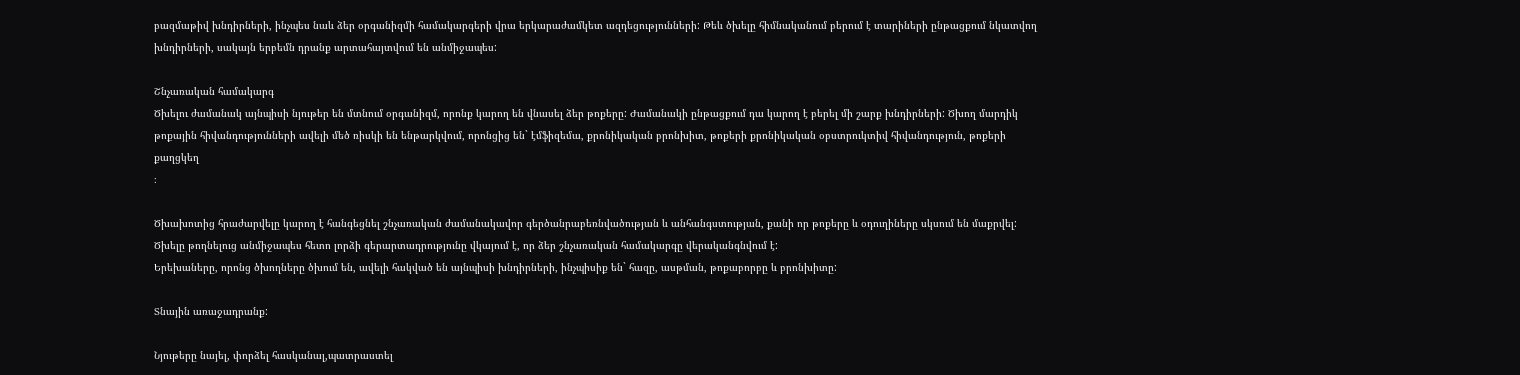բազմաթիվ խնդիրների, ինչպես նաև ձեր օրգանիզմի համակարգերի վրա երկարաժամկետ ազդեցությունների: Թեև ծխելը հիմնականում բերում է տարիների ընթացքում նկատվող խնդիրների, սակայն երբեմն դրանք արտահայտվում են անմիջապես:

Շնչառական համակարգ
Ծխելու ժամանակ այնպիսի նյութեր են մտնում օրգանիզմ, որոնք կարող են վնասել ձեր թոքերը: Ժամանակի ընթացքում դա կարող է բերել մի շարք խնդիրների: Ծխող մարդիկ թոքային հիվանդությունների ավելի մեծ ռիսկի են ենթարկվում, որոնցից են` էմֆիզեմա, քրոնիկական բրոնխիտ, թոքերի քրոնիկական օբստրուկտիվ հիվանդություն, թոքերի քաղցկեղ
։

Ծխախոտից հրաժարվելը կարող է հանգեցնել շնչառական ժամանակավոր գերծանրաբեռնվածության և անհանգստության, քանի որ թոքերը և օդուղիները սկսում են մաքրվել: Ծխելը թողնելուց անմիջապես հետո լորձի գերարտադրությունը վկայում է, որ ձեր շնչառական համակարգը վերականգնվում է:
Երեխաները, որոնց ծխողները ծխում են, ավելի հակված են այնպիսի խնդիրների, ինչպիսիք են` հազը, ասթման, թոքաբորբը և բրոնխիտը:

Տնային առաջադրանք:

Նյութերը նայել, փորձել հասկանալ,պատրաստել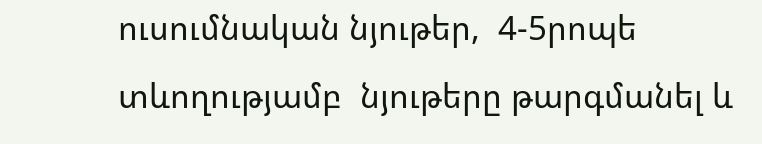ուսումնական նյութեր,  4-5րոպե տևողությամբ  նյութերը թարգմանել և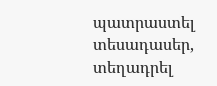պատրաստել տեսադասեր, տեղադրել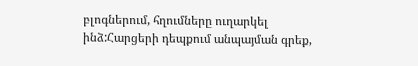բլոգներում, հղումները ուղարկել ինձ:Հարցերի դեպքում անպայման գրեք,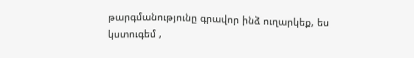թարգմանությունը գրավոր ինձ ուղարկեք, ես կստուգեմ ,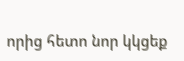որից հետո նոր կկցեք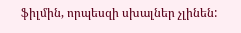ֆիլմին, որպեսզի սխալներ չլինեն: